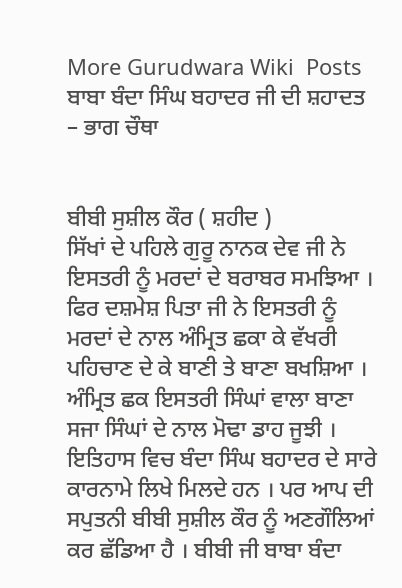More Gurudwara Wiki  Posts
ਬਾਬਾ ਬੰਦਾ ਸਿੰਘ ਬਹਾਦਰ ਜੀ ਦੀ ਸ਼ਹਾਦਤ – ਭਾਗ ਚੌਥਾ


ਬੀਬੀ ਸੁਸ਼ੀਲ ਕੌਰ ( ਸ਼ਹੀਦ )
ਸਿੱਖਾਂ ਦੇ ਪਹਿਲੇ ਗੁਰੂ ਨਾਨਕ ਦੇਵ ਜੀ ਨੇ ਇਸਤਰੀ ਨੂੰ ਮਰਦਾਂ ਦੇ ਬਰਾਬਰ ਸਮਝਿਆ । ਫਿਰ ਦਸ਼ਮੇਸ਼ ਪਿਤਾ ਜੀ ਨੇ ਇਸਤਰੀ ਨੂੰ ਮਰਦਾਂ ਦੇ ਨਾਲ ਅੰਮ੍ਰਿਤ ਛਕਾ ਕੇ ਵੱਖਰੀ ਪਹਿਚਾਣ ਦੇ ਕੇ ਬਾਣੀ ਤੇ ਬਾਣਾ ਬਖਸ਼ਿਆ । ਅੰਮ੍ਰਿਤ ਛਕ ਇਸਤਰੀ ਸਿੰਘਾਂ ਵਾਲਾ ਬਾਣਾ ਸਜਾ ਸਿੰਘਾਂ ਦੇ ਨਾਲ ਮੋਢਾ ਡਾਹ ਜੂਝੀ । ਇਤਿਹਾਸ ਵਿਚ ਬੰਦਾ ਸਿੰਘ ਬਹਾਦਰ ਦੇ ਸਾਰੇ ਕਾਰਨਾਮੇ ਲਿਖੇ ਮਿਲਦੇ ਹਨ । ਪਰ ਆਪ ਦੀ ਸਪੁਤਨੀ ਬੀਬੀ ਸੁਸ਼ੀਲ ਕੌਰ ਨੂੰ ਅਣਗੌਲਿਆਂ ਕਰ ਛੱਡਿਆ ਹੈ । ਬੀਬੀ ਜੀ ਬਾਬਾ ਬੰਦਾ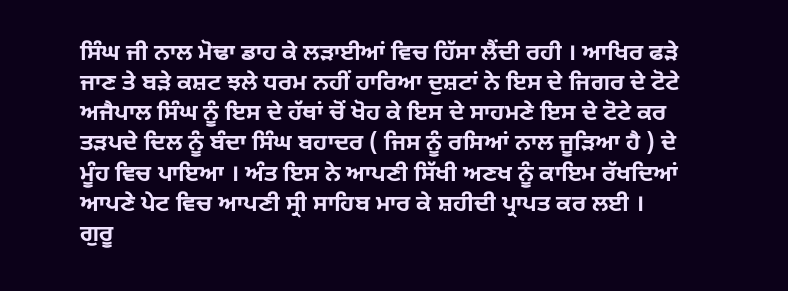ਸਿੰਘ ਜੀ ਨਾਲ ਮੋਢਾ ਡਾਹ ਕੇ ਲੜਾਈਆਂ ਵਿਚ ਹਿੱਸਾ ਲੈਂਦੀ ਰਹੀ । ਆਖਿਰ ਫੜੇ ਜਾਣ ਤੇ ਬੜੇ ਕਸ਼ਟ ਝਲੇ ਧਰਮ ਨਹੀਂ ਹਾਰਿਆ ਦੁਸ਼ਟਾਂ ਨੇ ਇਸ ਦੇ ਜਿਗਰ ਦੇ ਟੋਟੇ ਅਜੈਪਾਲ ਸਿੰਘ ਨੂੰ ਇਸ ਦੇ ਹੱਥਾਂ ਚੋਂ ਖੋਹ ਕੇ ਇਸ ਦੇ ਸਾਹਮਣੇ ਇਸ ਦੇ ਟੋਟੇ ਕਰ ਤੜਪਦੇ ਦਿਲ ਨੂੰ ਬੰਦਾ ਸਿੰਘ ਬਹਾਦਰ ( ਜਿਸ ਨੂੰ ਰਸਿਆਂ ਨਾਲ ਜੂੜਿਆ ਹੈ ) ਦੇ ਮੂੰਹ ਵਿਚ ਪਾਇਆ । ਅੰਤ ਇਸ ਨੇ ਆਪਣੀ ਸਿੱਖੀ ਅਣਖ ਨੂੰ ਕਾਇਮ ਰੱਖਦਿਆਂ ਆਪਣੇ ਪੇਟ ਵਿਚ ਆਪਣੀ ਸ੍ਰੀ ਸਾਹਿਬ ਮਾਰ ਕੇ ਸ਼ਹੀਦੀ ਪ੍ਰਾਪਤ ਕਰ ਲਈ ।
ਗੁਰੂ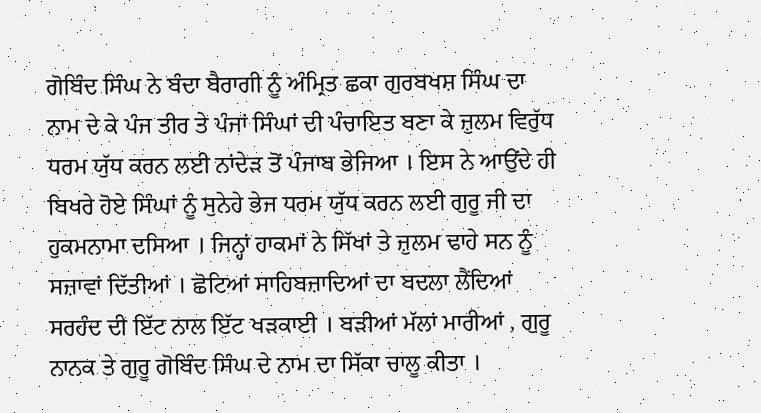ਗੋਬਿੰਦ ਸਿੰਘ ਨੇ ਬੰਦਾ ਬੈਰਾਗੀ ਨੂੰ ਅੰਮ੍ਰਿਤ ਛਕਾ ਗੁਰਬਖਸ਼ ਸਿੰਘ ਦਾ ਨਾਮ ਦੇ ਕੇ ਪੰਜ ਤੀਰ ਤੇ ਪੰਜਾਂ ਸਿੰਘਾਂ ਦੀ ਪੰਚਾਇਤ ਬਣਾ ਕੇ ਜ਼ੁਲਮ ਵਿਰੁੱਧ ਧਰਮ ਯੁੱਧ ਕਰਨ ਲਈ ਨਾਂਦੇੜ ਤੋਂ ਪੰਜਾਬ ਭੇਜਿਆ । ਇਸ ਨੇ ਆਉਂਦੇ ਹੀ ਬਿਖਰੇ ਹੋਏ ਸਿੰਘਾਂ ਨੂੰ ਸੁਨੇਹੇ ਭੇਜ ਧਰਮ ਯੁੱਧ ਕਰਨ ਲਈ ਗੁਰੂ ਜੀ ਦਾ ਹੁਕਮਨਾਮਾ ਦਸਿਆ । ਜਿਨ੍ਹਾਂ ਹਾਕਮਾਂ ਨੇ ਸਿੱਖਾਂ ਤੇ ਜ਼ੁਲਮ ਢਾਹੇ ਸਨ ਨੂੰ ਸਜ਼ਾਵਾਂ ਦਿੱਤੀਆਂ । ਛੋਟਿਆਂ ਸਾਹਿਬਜ਼ਾਦਿਆਂ ਦਾ ਬਦਲਾ ਲੈਂਦਿਆਂ ਸਰਹੰਦ ਦੀ ਇੱਟ ਨਾਲ ਇੱਟ ਖੜਕਾਈ । ਬੜੀਆਂ ਮੱਲਾਂ ਮਾਰੀਆਂ , ਗੁਰੂ ਨਾਨਕ ਤੇ ਗੁਰੂ ਗੋਬਿੰਦ ਸਿੰਘ ਦੇ ਨਾਮ ਦਾ ਸਿੱਕਾ ਚਾਲੂ ਕੀਤਾ ।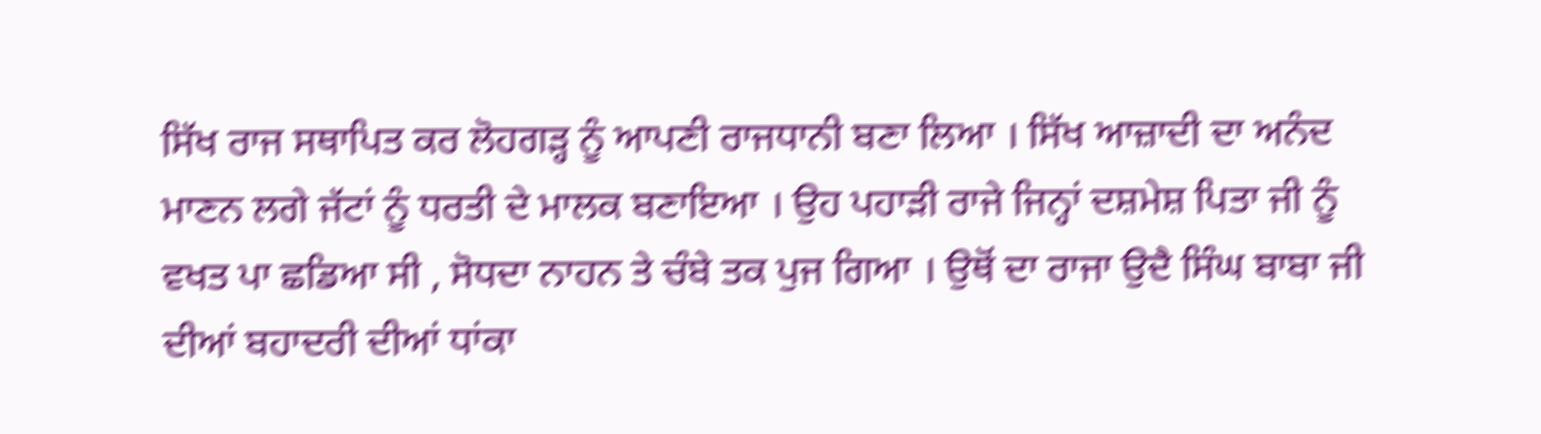ਸਿੱਖ ਰਾਜ ਸਥਾਪਿਤ ਕਰ ਲੋਹਗੜ੍ਹ ਨੂੰ ਆਪਣੀ ਰਾਜਧਾਨੀ ਬਣਾ ਲਿਆ । ਸਿੱਖ ਆਜ਼ਾਦੀ ਦਾ ਅਨੰਦ ਮਾਣਨ ਲਗੇ ਜੱਟਾਂ ਨੂੰ ਧਰਤੀ ਦੇ ਮਾਲਕ ਬਣਾਇਆ । ਉਹ ਪਹਾੜੀ ਰਾਜੇ ਜਿਨ੍ਹਾਂ ਦਸ਼ਮੇਸ਼ ਪਿਤਾ ਜੀ ਨੂੰ ਵਖਤ ਪਾ ਛਡਿਆ ਸੀ , ਸੋਧਦਾ ਨਾਹਨ ਤੇ ਚੰਬੇ ਤਕ ਪੁਜ ਗਿਆ । ਉਥੋਂ ਦਾ ਰਾਜਾ ਉਦੈ ਸਿੰਘ ਬਾਬਾ ਜੀ ਦੀਆਂ ਬਹਾਦਰੀ ਦੀਆਂ ਧਾਂਕਾ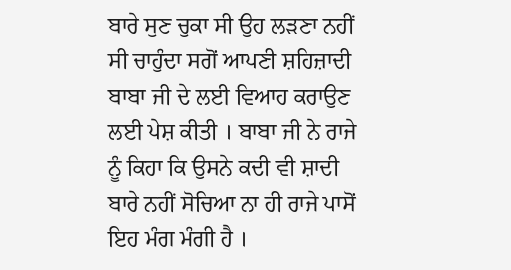ਬਾਰੇ ਸੁਣ ਚੁਕਾ ਸੀ ਉਹ ਲੜਣਾ ਨਹੀਂ ਸੀ ਚਾਹੁੰਦਾ ਸਗੋਂ ਆਪਣੀ ਸ਼ਹਿਜ਼ਾਦੀ ਬਾਬਾ ਜੀ ਦੇ ਲਈ ਵਿਆਹ ਕਰਾਉਣ ਲਈ ਪੇਸ਼ ਕੀਤੀ । ਬਾਬਾ ਜੀ ਨੇ ਰਾਜੇ ਨੂੰ ਕਿਹਾ ਕਿ ਉਸਨੇ ਕਦੀ ਵੀ ਸ਼ਾਦੀ ਬਾਰੇ ਨਹੀਂ ਸੋਚਿਆ ਨਾ ਹੀ ਰਾਜੇ ਪਾਸੋਂ ਇਹ ਮੰਗ ਮੰਗੀ ਹੈ ।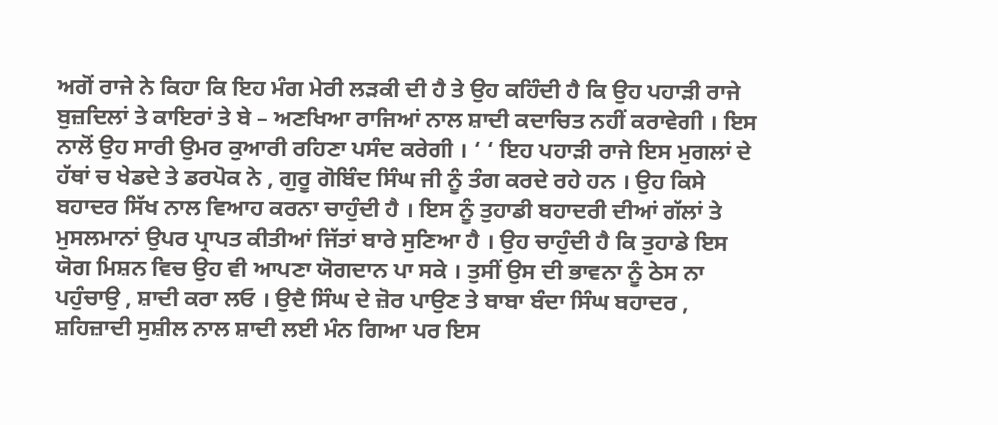ਅਗੋਂ ਰਾਜੇ ਨੇ ਕਿਹਾ ਕਿ ਇਹ ਮੰਗ ਮੇਰੀ ਲੜਕੀ ਦੀ ਹੈ ਤੇ ਉਹ ਕਹਿੰਦੀ ਹੈ ਕਿ ਉਹ ਪਹਾੜੀ ਰਾਜੇ ਬੁਜ਼ਦਿਲਾਂ ਤੇ ਕਾਇਰਾਂ ਤੇ ਬੇ – ਅਣਖਿਆ ਰਾਜਿਆਂ ਨਾਲ ਸ਼ਾਦੀ ਕਦਾਚਿਤ ਨਹੀਂ ਕਰਾਵੇਗੀ । ਇਸ ਨਾਲੋਂ ਉਹ ਸਾਰੀ ਉਮਰ ਕੁਆਰੀ ਰਹਿਣਾ ਪਸੰਦ ਕਰੇਗੀ । ‘ ‘ ਇਹ ਪਹਾੜੀ ਰਾਜੇ ਇਸ ਮੁਗਲਾਂ ਦੇ ਹੱਥਾਂ ਚ ਖੇਡਦੇ ਤੇ ਡਰਪੋਕ ਨੇ , ਗੁਰੂ ਗੋਬਿੰਦ ਸਿੰਘ ਜੀ ਨੂੰ ਤੰਗ ਕਰਦੇ ਰਹੇ ਹਨ । ਉਹ ਕਿਸੇ ਬਹਾਦਰ ਸਿੱਖ ਨਾਲ ਵਿਆਹ ਕਰਨਾ ਚਾਹੁੰਦੀ ਹੈ । ਇਸ ਨੂੰ ਤੁਹਾਡੀ ਬਹਾਦਰੀ ਦੀਆਂ ਗੱਲਾਂ ਤੇ ਮੁਸਲਮਾਨਾਂ ਉਪਰ ਪ੍ਰਾਪਤ ਕੀਤੀਆਂ ਜਿੱਤਾਂ ਬਾਰੇ ਸੁਣਿਆ ਹੈ । ਉਹ ਚਾਹੁੰਦੀ ਹੈ ਕਿ ਤੁਹਾਡੇ ਇਸ ਯੋਗ ਮਿਸ਼ਨ ਵਿਚ ਉਹ ਵੀ ਆਪਣਾ ਯੋਗਦਾਨ ਪਾ ਸਕੇ । ਤੁਸੀਂ ਉਸ ਦੀ ਭਾਵਨਾ ਨੂੰ ਠੇਸ ਨਾ ਪਹੁੰਚਾਉ , ਸ਼ਾਦੀ ਕਰਾ ਲਓ । ਉਦੈ ਸਿੰਘ ਦੇ ਜ਼ੋਰ ਪਾਉਣ ਤੇ ਬਾਬਾ ਬੰਦਾ ਸਿੰਘ ਬਹਾਦਰ , ਸ਼ਹਿਜ਼ਾਦੀ ਸੁਸ਼ੀਲ ਨਾਲ ਸ਼ਾਦੀ ਲਈ ਮੰਨ ਗਿਆ ਪਰ ਇਸ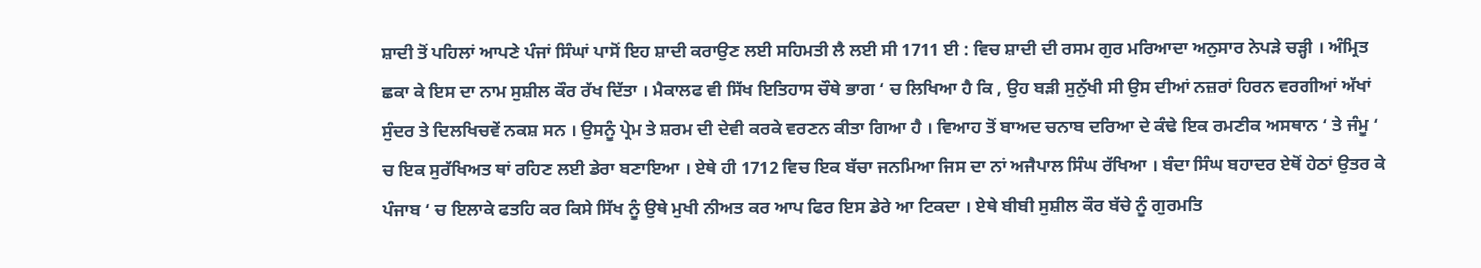ਸ਼ਾਦੀ ਤੋਂ ਪਹਿਲਾਂ ਆਪਣੇ ਪੰਜਾਂ ਸਿੰਘਾਂ ਪਾਸੋਂ ਇਹ ਸ਼ਾਦੀ ਕਰਾਉਣ ਲਈ ਸਹਿਮਤੀ ਲੈ ਲਈ ਸੀ 1711 ਈ : ਵਿਚ ਸ਼ਾਦੀ ਦੀ ਰਸਮ ਗੁਰ ਮਰਿਆਦਾ ਅਨੁਸਾਰ ਨੇਪੜੇ ਚੜ੍ਹੀ । ਅੰਮ੍ਰਿਤ ਛਕਾ ਕੇ ਇਸ ਦਾ ਨਾਮ ਸੁਸ਼ੀਲ ਕੌਰ ਰੱਖ ਦਿੱਤਾ । ਮੈਕਾਲਫ ਵੀ ਸਿੱਖ ਇਤਿਹਾਸ ਚੌਥੇ ਭਾਗ ‘ ਚ ਲਿਖਿਆ ਹੈ ਕਿ , ਉਹ ਬੜੀ ਸੁਨੁੱਖੀ ਸੀ ਉਸ ਦੀਆਂ ਨਜ਼ਰਾਂ ਹਿਰਨ ਵਰਗੀਆਂ ਅੱਖਾਂ ਸੁੰਦਰ ਤੇ ਦਿਲਖਿਚਵੇਂ ਨਕਸ਼ ਸਨ । ਉਸਨੂੰ ਪ੍ਰੇਮ ਤੇ ਸ਼ਰਮ ਦੀ ਦੇਵੀ ਕਰਕੇ ਵਰਣਨ ਕੀਤਾ ਗਿਆ ਹੈ । ਵਿਆਹ ਤੋਂ ਬਾਅਦ ਚਨਾਬ ਦਰਿਆ ਦੇ ਕੰਢੇ ਇਕ ਰਮਣੀਕ ਅਸਥਾਨ ‘ ਤੇ ਜੰਮੂ ‘ ਚ ਇਕ ਸੁਰੱਖਿਅਤ ਥਾਂ ਰਹਿਣ ਲਈ ਡੇਰਾ ਬਣਾਇਆ । ਏਥੇ ਹੀ 1712 ਵਿਚ ਇਕ ਬੱਚਾ ਜਨਮਿਆ ਜਿਸ ਦਾ ਨਾਂ ਅਜੈਪਾਲ ਸਿੰਘ ਰੱਖਿਆ । ਬੰਦਾ ਸਿੰਘ ਬਹਾਦਰ ਏਥੋਂ ਹੇਠਾਂ ਉਤਰ ਕੇ ਪੰਜਾਬ ‘ ਚ ਇਲਾਕੇ ਫਤਹਿ ਕਰ ਕਿਸੇ ਸਿੱਖ ਨੂੰ ਉਥੇ ਮੁਖੀ ਨੀਅਤ ਕਰ ਆਪ ਫਿਰ ਇਸ ਡੇਰੇ ਆ ਟਿਕਦਾ । ਏਥੇ ਬੀਬੀ ਸੁਸ਼ੀਲ ਕੌਰ ਬੱਚੇ ਨੂੰ ਗੁਰਮਤਿ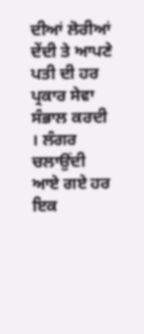ਦੀਆਂ ਲੋਰੀਆਂ ਦੇਂਦੀ ਤੇ ਆਪਣੇ ਪਤੀ ਦੀ ਹਰ ਪ੍ਰਕਾਰ ਸੇਵਾ ਸੰਭਾਲ ਕਰਦੀ । ਲੰਗਰ ਚਲਾਉਂਦੀ ਆਏ ਗਏ ਹਰ ਇਕ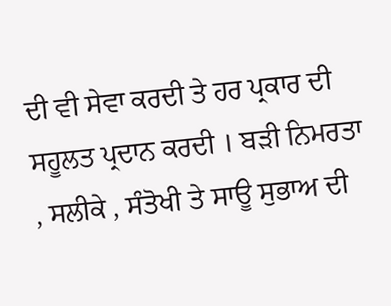ਦੀ ਵੀ ਸੇਵਾ ਕਰਦੀ ਤੇ ਹਰ ਪ੍ਰਕਾਰ ਦੀ ਸਹੂਲਤ ਪ੍ਰਦਾਨ ਕਰਦੀ । ਬੜੀ ਨਿਮਰਤਾ , ਸਲੀਕੇ , ਸੰਤੋਖੀ ਤੇ ਸਾਊ ਸੁਭਾਅ ਦੀ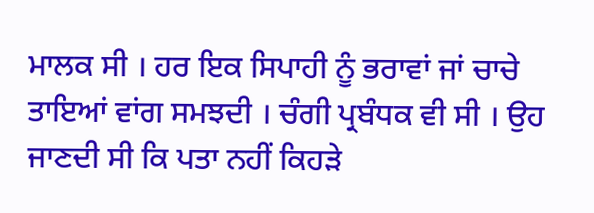ਮਾਲਕ ਸੀ । ਹਰ ਇਕ ਸਿਪਾਹੀ ਨੂੰ ਭਰਾਵਾਂ ਜਾਂ ਚਾਚੇ ਤਾਇਆਂ ਵਾਂਗ ਸਮਝਦੀ । ਚੰਗੀ ਪ੍ਰਬੰਧਕ ਵੀ ਸੀ । ਉਹ ਜਾਣਦੀ ਸੀ ਕਿ ਪਤਾ ਨਹੀਂ ਕਿਹੜੇ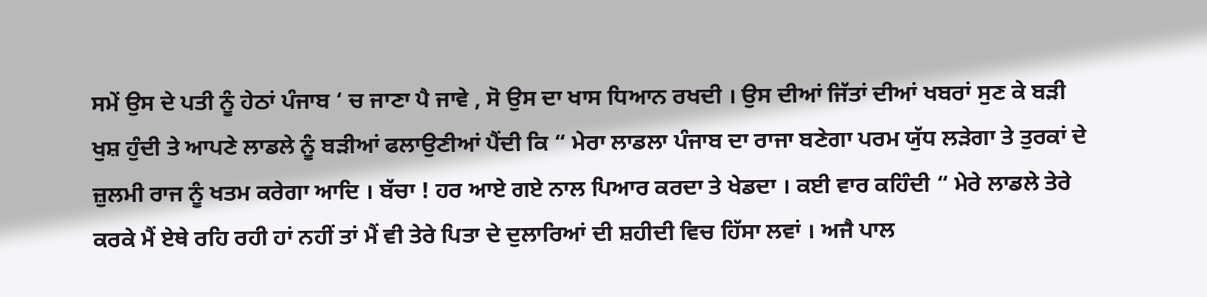ਸਮੇਂ ਉਸ ਦੇ ਪਤੀ ਨੂੰ ਹੇਠਾਂ ਪੰਜਾਬ ‘ ਚ ਜਾਣਾ ਪੈ ਜਾਵੇ , ਸੋ ਉਸ ਦਾ ਖਾਸ ਧਿਆਨ ਰਖਦੀ । ਉਸ ਦੀਆਂ ਜਿੱਤਾਂ ਦੀਆਂ ਖਬਰਾਂ ਸੁਣ ਕੇ ਬੜੀ ਖੁਸ਼ ਹੁੰਦੀ ਤੇ ਆਪਣੇ ਲਾਡਲੇ ਨੂੰ ਬੜੀਆਂ ਫਲਾਉਣੀਆਂ ਪੈਂਦੀ ਕਿ “ ਮੇਰਾ ਲਾਡਲਾ ਪੰਜਾਬ ਦਾ ਰਾਜਾ ਬਣੇਗਾ ਪਰਮ ਯੁੱਧ ਲੜੇਗਾ ਤੇ ਤੁਰਕਾਂ ਦੇ ਜ਼ੁਲਮੀ ਰਾਜ ਨੂੰ ਖਤਮ ਕਰੇਗਾ ਆਦਿ । ਬੱਚਾ ! ਹਰ ਆਏ ਗਏ ਨਾਲ ਪਿਆਰ ਕਰਦਾ ਤੇ ਖੇਡਦਾ । ਕਈ ਵਾਰ ਕਹਿੰਦੀ “ ਮੇਰੇ ਲਾਡਲੇ ਤੇਰੇ ਕਰਕੇ ਮੈਂ ਏਥੇ ਰਹਿ ਰਹੀ ਹਾਂ ਨਹੀਂ ਤਾਂ ਮੈਂ ਵੀ ਤੇਰੇ ਪਿਤਾ ਦੇ ਦੁਲਾਰਿਆਂ ਦੀ ਸ਼ਹੀਦੀ ਵਿਚ ਹਿੱਸਾ ਲਵਾਂ । ਅਜੈ ਪਾਲ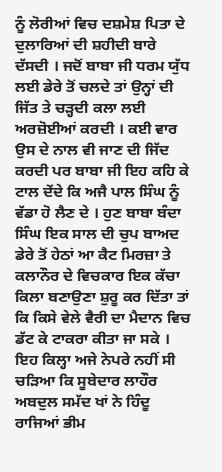ਨੂੰ ਲੋਰੀਆਂ ਵਿਚ ਦਸ਼ਮੇਸ਼ ਪਿਤਾ ਦੇ ਦੁਲਾਰਿਆਂ ਦੀ ਸ਼ਹੀਦੀ ਬਾਰੇ ਦੱਸਦੀ । ਜਦੋਂ ਬਾਬਾ ਜੀ ਧਰਮ ਯੁੱਧ ਲਈ ਡੇਰੇ ਤੋਂ ਚਲਦੇ ਤਾਂ ਉਨ੍ਹਾਂ ਦੀ ਜਿੱਤ ਤੇ ਚੜ੍ਹਦੀ ਕਲਾ ਲਈ ਅਰਜ਼ੋਈਆਂ ਕਰਦੀ । ਕਈ ਵਾਰ ਉਸ ਦੇ ਨਾਲ ਵੀ ਜਾਣ ਦੀ ਜਿੱਦ ਕਰਦੀ ਪਰ ਬਾਬਾ ਜੀ ਇਹ ਕਹਿ ਕੇ ਟਾਲ ਦੇਂਦੇ ਕਿ ਅਜੈ ਪਾਲ ਸਿੰਘ ਨੂੰ ਵੱਡਾ ਹੋ ਲੈਣ ਦੇ । ਹੁਣ ਬਾਬਾ ਬੰਦਾ ਸਿੰਘ ਇਕ ਸਾਲ ਦੀ ਚੁਪ ਬਾਅਦ ਡੇਰੇ ਤੋਂ ਹੇਠਾਂ ਆ ਕੈਟ ਮਿਰਜ਼ਾ ਤੇ ਕਲਾਨੌਰ ਦੇ ਵਿਚਕਾਰ ਇਕ ਕੱਚਾ ਕਿਲਾ ਬਣਾਉਣਾ ਸ਼ੁਰੂ ਕਰ ਦਿੱਤਾ ਤਾਂ ਕਿ ਕਿਸੇ ਵੇਲੇ ਵੈਰੀ ਦਾ ਮੈਦਾਨ ਵਿਚ ਡੱਟ ਕੇ ਟਾਕਰਾ ਕੀਤਾ ਜਾ ਸਕੇ । ਇਹ ਕਿਲ੍ਹਾ ਅਜੇ ਨੇਪਰੇ ਨਹੀਂ ਸੀ ਚੜਿਆ ਕਿ ਸੂਬੇਦਾਰ ਲਾਹੌਰ ਅਬਦੁਲ ਸਮੱਦ ਖਾਂ ਨੇ ਹਿੰਦੂ ਰਾਜਿਆਂ ਭੀਮ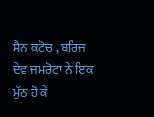ਸੈਨ ਕਟੋਚ , ਬਰਿਜ ਦੇਵ ਜਮਰੋਟਾ ਨੇ ਇਕ ਮੁੱਠ ਹੋ ਕੇ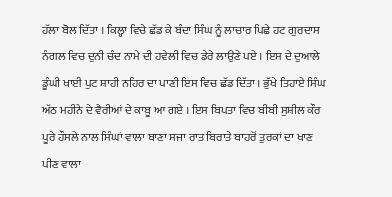ਹੱਲਾ ਬੋਲ ਦਿੱਤਾ । ਕਿਲ੍ਹਾ ਵਿਚੇ ਛੱਡ ਕੇ ਬੰਦਾ ਸਿੰਘ ਨੂੰ ਲਾਚਾਰ ਪਿਛੇ ਹਟ ਗੁਰਦਾਸ ਨੰਗਲ ਵਿਚ ਦੁਨੀ ਚੰਦ ਨਾਮੇ ਦੀ ਹਵੇਲੀ ਵਿਚ ਡੇਰੇ ਲਾਉਣੇ ਪਏ । ਇਸ ਦੇ ਦੁਆਲੇ ਡੂੰਘੀ ਖਾਈ ਪੁਟ ਸ਼ਾਹੀ ਨਹਿਰ ਦਾ ਪਾਣੀ ਇਸ ਵਿਚ ਛੱਡ ਦਿੱਤਾ । ਭੁੱਖੇ ਤਿਹਾਏ ਸਿੰਘ ਅੱਠ ਮਹੀਨੇ ਦੇ ਵੈਰੀਆਂ ਦੇ ਕਾਬੂ ਆ ਗਏ । ਇਸ ਬਿਪਤਾ ਵਿਚ ਬੀਬੀ ਸੁਸ਼ੀਲ ਕੌਰ ਪੂਰੇ ਹੌਸਲੇ ਨਾਲ ਸਿੰਘਾਂ ਵਾਲਾ ਬਾਣਾ ਸਜਾ ਰਾਤ ਬਿਰਾਤੇ ਬਾਹਰੋਂ ਤੁਰਕਾਂ ਦਾ ਖਾਣ ਪੀਣ ਵਾਲਾ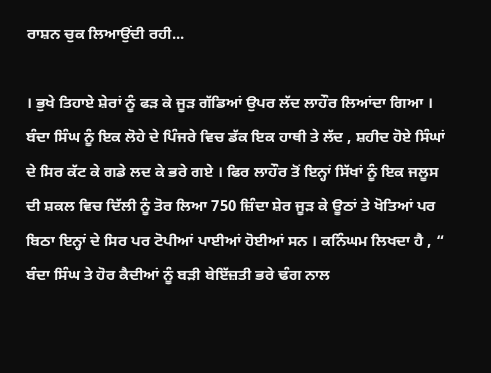ਰਾਸ਼ਨ ਚੁਕ ਲਿਆਉਂਦੀ ਰਹੀ...

। ਭੁਖੇ ਤਿਹਾਏ ਸ਼ੇਰਾਂ ਨੂੰ ਫੜ ਕੇ ਜੂੜ ਗੱਡਿਆਂ ਉਪਰ ਲੱਦ ਲਾਹੌਰ ਲਿਆਂਦਾ ਗਿਆ । ਬੰਦਾ ਸਿੰਘ ਨੂੰ ਇਕ ਲੋਹੇ ਦੇ ਪਿੰਜਰੇ ਵਿਚ ਡੱਕ ਇਕ ਹਾਥੀ ਤੇ ਲੱਦ , ਸ਼ਹੀਦ ਹੋਏ ਸਿੰਘਾਂ ਦੇ ਸਿਰ ਕੱਟ ਕੇ ਗਡੇ ਲਦ ਕੇ ਭਰੇ ਗਏ । ਫਿਰ ਲਾਹੌਰ ਤੋਂ ਇਨ੍ਹਾਂ ਸਿੱਖਾਂ ਨੂੰ ਇਕ ਜਲੂਸ ਦੀ ਸ਼ਕਲ ਵਿਚ ਦਿੱਲੀ ਨੂੰ ਤੋਰ ਲਿਆ 750 ਜ਼ਿੰਦਾ ਸ਼ੇਰ ਜੂੜ ਕੇ ਊਠਾਂ ਤੇ ਖੋਤਿਆਂ ਪਰ ਬਿਠਾ ਇਨ੍ਹਾਂ ਦੇ ਸਿਰ ਪਰ ਟੋਪੀਆਂ ਪਾਈਆਂ ਹੋਈਆਂ ਸਨ । ਕਨਿੰਘਮ ਲਿਖਦਾ ਹੈ , “ ਬੰਦਾ ਸਿੰਘ ਤੇ ਹੋਰ ਕੈਦੀਆਂ ਨੂੰ ਬੜੀ ਬੇਇੱਜ਼ਤੀ ਭਰੇ ਢੰਗ ਨਾਲ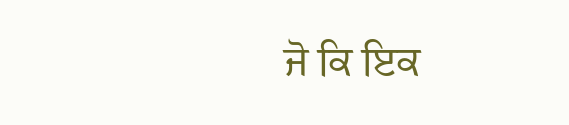ਜੋ ਕਿ ਇਕ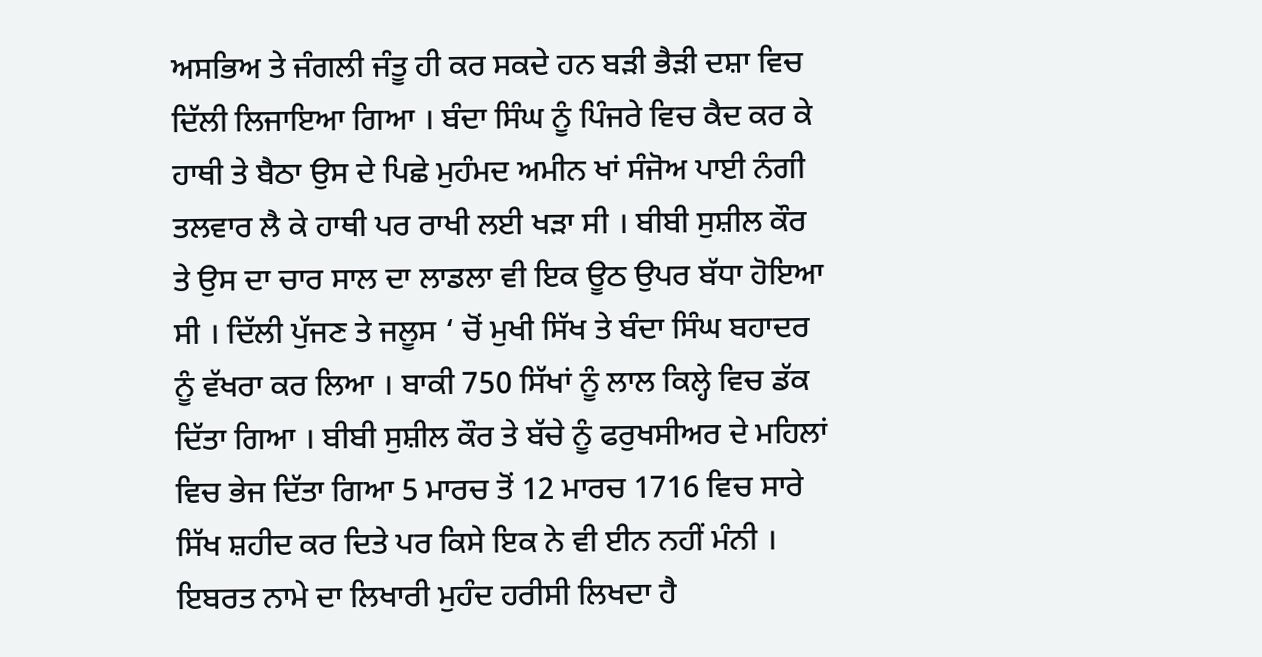ਅਸਭਿਅ ਤੇ ਜੰਗਲੀ ਜੰਤੂ ਹੀ ਕਰ ਸਕਦੇ ਹਨ ਬੜੀ ਭੈੜੀ ਦਸ਼ਾ ਵਿਚ ਦਿੱਲੀ ਲਿਜਾਇਆ ਗਿਆ । ਬੰਦਾ ਸਿੰਘ ਨੂੰ ਪਿੰਜਰੇ ਵਿਚ ਕੈਦ ਕਰ ਕੇ ਹਾਥੀ ਤੇ ਬੈਠਾ ਉਸ ਦੇ ਪਿਛੇ ਮੁਹੰਮਦ ਅਮੀਨ ਖਾਂ ਸੰਜੋਅ ਪਾਈ ਨੰਗੀ ਤਲਵਾਰ ਲੈ ਕੇ ਹਾਥੀ ਪਰ ਰਾਖੀ ਲਈ ਖੜਾ ਸੀ । ਬੀਬੀ ਸੁਸ਼ੀਲ ਕੌਰ ਤੇ ਉਸ ਦਾ ਚਾਰ ਸਾਲ ਦਾ ਲਾਡਲਾ ਵੀ ਇਕ ਊਠ ਉਪਰ ਬੱਧਾ ਹੋਇਆ ਸੀ । ਦਿੱਲੀ ਪੁੱਜਣ ਤੇ ਜਲੂਸ ‘ ਚੋਂ ਮੁਖੀ ਸਿੱਖ ਤੇ ਬੰਦਾ ਸਿੰਘ ਬਹਾਦਰ ਨੂੰ ਵੱਖਰਾ ਕਰ ਲਿਆ । ਬਾਕੀ 750 ਸਿੱਖਾਂ ਨੂੰ ਲਾਲ ਕਿਲ੍ਹੇ ਵਿਚ ਡੱਕ ਦਿੱਤਾ ਗਿਆ । ਬੀਬੀ ਸੁਸ਼ੀਲ ਕੌਰ ਤੇ ਬੱਚੇ ਨੂੰ ਫਰੁਖਸੀਅਰ ਦੇ ਮਹਿਲਾਂ ਵਿਚ ਭੇਜ ਦਿੱਤਾ ਗਿਆ 5 ਮਾਰਚ ਤੋਂ 12 ਮਾਰਚ 1716 ਵਿਚ ਸਾਰੇ ਸਿੱਖ ਸ਼ਹੀਦ ਕਰ ਦਿਤੇ ਪਰ ਕਿਸੇ ਇਕ ਨੇ ਵੀ ਈਨ ਨਹੀਂ ਮੰਨੀ । ਇਬਰਤ ਨਾਮੇ ਦਾ ਲਿਖਾਰੀ ਮੁਹੰਦ ਹਰੀਸੀ ਲਿਖਦਾ ਹੈ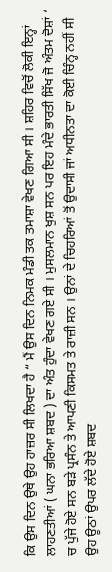ਕਿ ਉਸ ਦਿਨ ਉਥੇ ਉਹ ਹਾਜ਼ਰ ਸੀ ਲਿਖਦਾ ਹੈ “ ਮੈਂ ਉਸ ਦਿਨ ਨਿਮਕ ਮੰਡੀ ਤਕ ਤਮਾਸ਼ਾ ਵੇਖਣ ਗਿਆ ਸੀ । ਸ਼ਹਿਰ ਵਿਚੋਂ ਲੋਕੀ ਇਨ੍ਹਾਂ ਲਾਹਣਤੀਆਂ ( ਘਨਾ ਭਰਿਆ ਸ਼ਬਦ ) ਦਾ ਅੰਤ ਹੁੰਦਾ ਵੇਖਣ ਗਏ ਸੀ । ਮੁਸਲਮਾਨ ਖੁਸ਼ ਸਨ ਪਰ ਇਹ ਮੰਦੇ ਭਾਰਤੀ ਸਿੱਖ ਜੋ ਅੰਤਮ ਦੋਸ਼ਾਂ ‘ ਚ ਪੁੱਜੇ ਹੋਏ ਸਨ ਬੜੇ ਪ੍ਰਸੰਨ ਤੇ ਆਪਣੀ ਕਿਸਮਤ ਤੇ ਰਾਜ਼ੀ ਸਨ । ਉਨਾਂ ਦੇ ਚਿਹਰਿਆਂ ਤੋਂ ਉਦਾਸੀ ਜਾਂ ਅਧੀਨਤਾ ਦਾ ਕੋਈ ਚਿੰਨ੍ਹ ਨਹੀਂ ਸੀ ਉਹ ਊਠਾਂ ਉਪਰ ਲੱਦੇ ਹੋਏ ਸ਼ਬਦ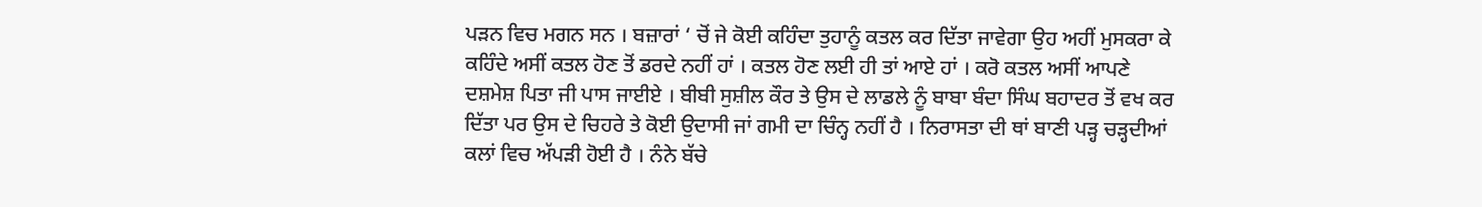ਪੜਨ ਵਿਚ ਮਗਨ ਸਨ । ਬਜ਼ਾਰਾਂ ‘ ਚੋਂ ਜੇ ਕੋਈ ਕਹਿੰਦਾ ਤੁਹਾਨੂੰ ਕਤਲ ਕਰ ਦਿੱਤਾ ਜਾਵੇਗਾ ਉਹ ਅਹੀਂ ਮੁਸਕਰਾ ਕੇ ਕਹਿੰਦੇ ਅਸੀਂ ਕਤਲ ਹੋਣ ਤੋਂ ਡਰਦੇ ਨਹੀਂ ਹਾਂ । ਕਤਲ ਹੋਣ ਲਈ ਹੀ ਤਾਂ ਆਏ ਹਾਂ । ਕਰੋ ਕਤਲ ਅਸੀਂ ਆਪਣੇ ਦਸ਼ਮੇਸ਼ ਪਿਤਾ ਜੀ ਪਾਸ ਜਾਈਏ । ਬੀਬੀ ਸੁਸ਼ੀਲ ਕੌਰ ਤੇ ਉਸ ਦੇ ਲਾਡਲੇ ਨੂੰ ਬਾਬਾ ਬੰਦਾ ਸਿੰਘ ਬਹਾਦਰ ਤੋਂ ਵਖ ਕਰ ਦਿੱਤਾ ਪਰ ਉਸ ਦੇ ਚਿਹਰੇ ਤੇ ਕੋਈ ਉਦਾਸੀ ਜਾਂ ਗਮੀ ਦਾ ਚਿੰਨ੍ਹ ਨਹੀਂ ਹੈ । ਨਿਰਾਸਤਾ ਦੀ ਥਾਂ ਬਾਣੀ ਪੜ੍ਹ ਚੜ੍ਹਦੀਆਂ ਕਲਾਂ ਵਿਚ ਅੱਪੜੀ ਹੋਈ ਹੈ । ਨੰਨੇ ਬੱਚੇ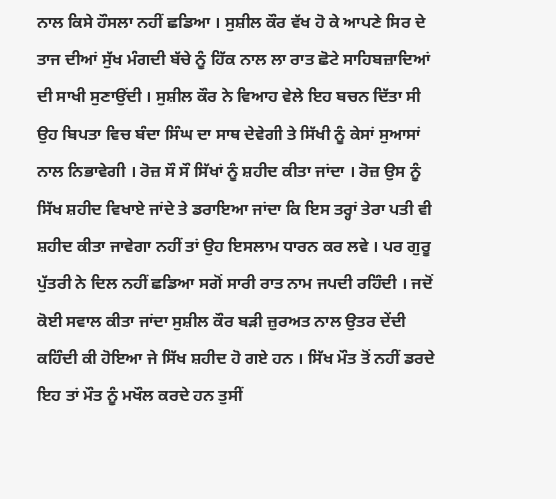ਨਾਲ ਕਿਸੇ ਹੌਸਲਾ ਨਹੀਂ ਛਡਿਆ । ਸੁਸ਼ੀਲ ਕੌਰ ਵੱਖ ਹੋ ਕੇ ਆਪਣੇ ਸਿਰ ਦੇ ਤਾਜ ਦੀਆਂ ਸੁੱਖ ਮੰਗਦੀ ਬੱਚੇ ਨੂੰ ਹਿੱਕ ਨਾਲ ਲਾ ਰਾਤ ਛੋਟੇ ਸਾਹਿਬਜ਼ਾਦਿਆਂ ਦੀ ਸਾਖੀ ਸੁਣਾਉਂਦੀ । ਸੁਸ਼ੀਲ ਕੌਰ ਨੇ ਵਿਆਹ ਵੇਲੇ ਇਹ ਬਚਨ ਦਿੱਤਾ ਸੀ ਉਹ ਬਿਪਤਾ ਵਿਚ ਬੰਦਾ ਸਿੰਘ ਦਾ ਸਾਥ ਦੇਵੇਗੀ ਤੇ ਸਿੱਖੀ ਨੂੰ ਕੇਸਾਂ ਸੁਆਸਾਂ ਨਾਲ ਨਿਭਾਵੇਗੀ । ਰੋਜ਼ ਸੌ ਸੌ ਸਿੱਖਾਂ ਨੂੰ ਸ਼ਹੀਦ ਕੀਤਾ ਜਾਂਦਾ । ਰੋਜ਼ ਉਸ ਨੂੰ ਸਿੱਖ ਸ਼ਹੀਦ ਵਿਖਾਏ ਜਾਂਦੇ ਤੇ ਡਰਾਇਆ ਜਾਂਦਾ ਕਿ ਇਸ ਤਰ੍ਹਾਂ ਤੇਰਾ ਪਤੀ ਵੀ ਸ਼ਹੀਦ ਕੀਤਾ ਜਾਵੇਗਾ ਨਹੀਂ ਤਾਂ ਉਹ ਇਸਲਾਮ ਧਾਰਨ ਕਰ ਲਵੇ । ਪਰ ਗੁਰੂ ਪੁੱਤਰੀ ਨੇ ਦਿਲ ਨਹੀਂ ਛਡਿਆ ਸਗੋਂ ਸਾਰੀ ਰਾਤ ਨਾਮ ਜਪਦੀ ਰਹਿੰਦੀ । ਜਦੋਂ ਕੋਈ ਸਵਾਲ ਕੀਤਾ ਜਾਂਦਾ ਸੁਸ਼ੀਲ ਕੌਰ ਬੜੀ ਜ਼ੁਰਅਤ ਨਾਲ ਉਤਰ ਦੇਂਦੀ ਕਹਿੰਦੀ ਕੀ ਹੋਇਆ ਜੇ ਸਿੱਖ ਸ਼ਹੀਦ ਹੋ ਗਏ ਹਨ । ਸਿੱਖ ਮੌਤ ਤੋਂ ਨਹੀਂ ਡਰਦੇ ਇਹ ਤਾਂ ਮੌਤ ਨੂੰ ਮਖੌਲ ਕਰਦੇ ਹਨ ਤੁਸੀਂ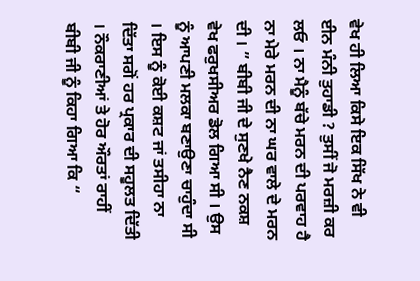ਵੇਖ ਹੀ ਲਿਆ ਕਿਸੇ ਇਕ ਸਿੱਖ ਨੇ ਵੀ ਈਨ ਮੰਨੀ ਤੁਹਾਡੀ ? ਤੁਸੀਂ ਜੋ ਮਰਜ਼ੀ ਕਰ ਲਓ । ਨਾ ਮੈਨੂੰ ਬੱਚੇ ਮਰਨ ਦੀ ਪਰਵਾਹ ਹੈ ਨਾ ਮੇਰੇ ਮਰਨ ਦੀ ਨਾ ਘਰ ਵਾਲੇ ਦੇ ਮਰਨ ਦੀ । ” ਬੀਬੀ ਜੀ ਦੇ ਸੁਣਖੇ ਨੈਣ ਨਕਸ਼ ਵੇਖ ਫਰੁਖਸੀਅਰ ਡੋਲ ਗਿਆ ਸੀ । ਉਸ ਨੂੰ ਆਪਣੀ ਮਲਕਾ ਬਣਾਉਣਾ ਚਾਹੁੰਦਾ ਸੀ । ਇਸ ਨੂੰ ਕੋਈ ਕਸ਼ਟ ਜਾਂ ਤਸੀਹਾ ਨਾ ਦਿੱਤਾ ਸਗੋਂ ਹਰ ਪ੍ਰਕਾਰ ਦੀ ਸਹੂਲਤ ਦਿੱਤੀ । ਨੌਕਰਾਣੀਆਂ ਤੇ ਹੋਰ ਔਰਤਾਂ ਰਾਹੀਂ ਬੀਬੀ ਜੀ ਨੂੰ ਕਿਹਾ ਗਿਆ ਕਿ “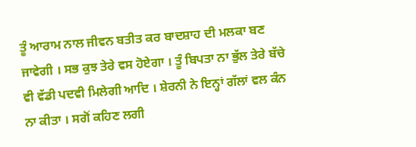ਤੂੰ ਆਰਾਮ ਨਾਲ ਜੀਵਨ ਬਤੀਤ ਕਰ ਬਾਦਸ਼ਾਹ ਦੀ ਮਲਕਾ ਬਣ ਜਾਵੇਗੀ । ਸਭ ਕੁਝ ਤੇਰੇ ਵਸ ਹੋਏਗਾ । ਤੂੰ ਬਿਪਤਾ ਨਾ ਭੁੱਲ ਤੇਰੇ ਬੱਚੇ ਵੀ ਵੱਡੀ ਪਦਵੀ ਮਿਲੇਗੀ ਆਦਿ । ਸ਼ੇਰਨੀ ਨੇ ਇਨ੍ਹਾਂ ਗੱਲਾਂ ਵਲ ਕੰਨ ਨਾ ਕੀਤਾ । ਸਗੋਂ ਕਹਿਣ ਲਗੀ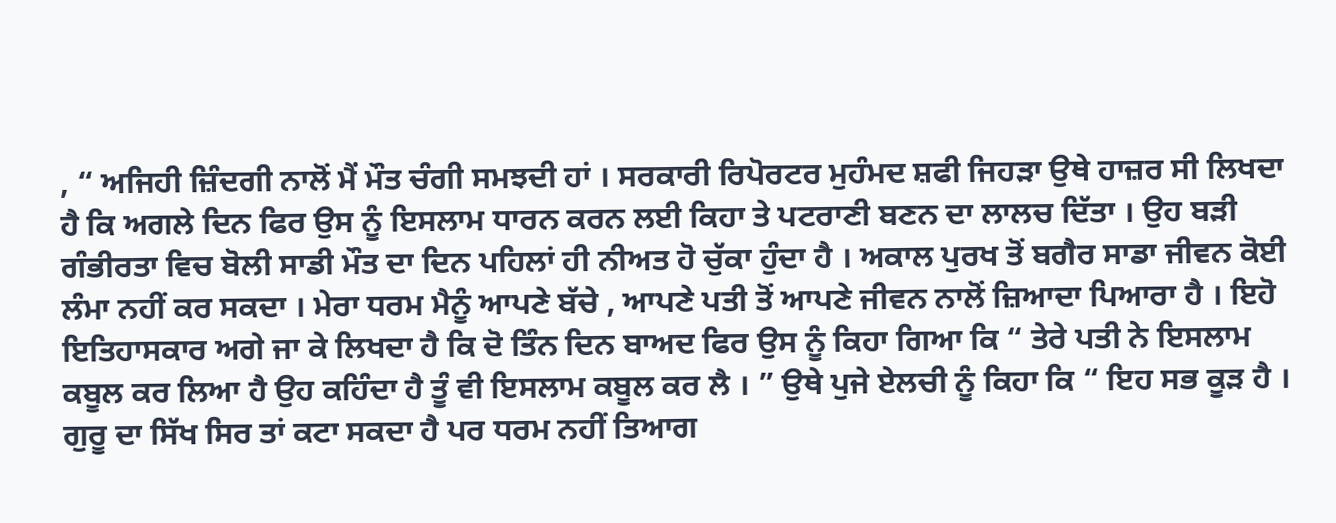, “ ਅਜਿਹੀ ਜ਼ਿੰਦਗੀ ਨਾਲੋਂ ਮੈਂ ਮੌਤ ਚੰਗੀ ਸਮਝਦੀ ਹਾਂ । ਸਰਕਾਰੀ ਰਿਪੋਰਟਰ ਮੁਹੰਮਦ ਸ਼ਫੀ ਜਿਹੜਾ ਉਥੇ ਹਾਜ਼ਰ ਸੀ ਲਿਖਦਾ ਹੈ ਕਿ ਅਗਲੇ ਦਿਨ ਫਿਰ ਉਸ ਨੂੰ ਇਸਲਾਮ ਧਾਰਨ ਕਰਨ ਲਈ ਕਿਹਾ ਤੇ ਪਟਰਾਣੀ ਬਣਨ ਦਾ ਲਾਲਚ ਦਿੱਤਾ । ਉਹ ਬੜੀ ਗੰਭੀਰਤਾ ਵਿਚ ਬੋਲੀ ਸਾਡੀ ਮੌਤ ਦਾ ਦਿਨ ਪਹਿਲਾਂ ਹੀ ਨੀਅਤ ਹੋ ਚੁੱਕਾ ਹੁੰਦਾ ਹੈ । ਅਕਾਲ ਪੁਰਖ ਤੋਂ ਬਗੈਰ ਸਾਡਾ ਜੀਵਨ ਕੋਈ ਲੰਮਾ ਨਹੀਂ ਕਰ ਸਕਦਾ । ਮੇਰਾ ਧਰਮ ਮੈਨੂੰ ਆਪਣੇ ਬੱਚੇ , ਆਪਣੇ ਪਤੀ ਤੋਂ ਆਪਣੇ ਜੀਵਨ ਨਾਲੋਂ ਜ਼ਿਆਦਾ ਪਿਆਰਾ ਹੈ । ਇਹੋ ਇਤਿਹਾਸਕਾਰ ਅਗੇ ਜਾ ਕੇ ਲਿਖਦਾ ਹੈ ਕਿ ਦੋ ਤਿੰਨ ਦਿਨ ਬਾਅਦ ਫਿਰ ਉਸ ਨੂੰ ਕਿਹਾ ਗਿਆ ਕਿ “ ਤੇਰੇ ਪਤੀ ਨੇ ਇਸਲਾਮ ਕਬੂਲ ਕਰ ਲਿਆ ਹੈ ਉਹ ਕਹਿੰਦਾ ਹੈ ਤੂੰ ਵੀ ਇਸਲਾਮ ਕਬੂਲ ਕਰ ਲੈ । ” ਉਥੇ ਪੁਜੇ ਏਲਚੀ ਨੂੰ ਕਿਹਾ ਕਿ “ ਇਹ ਸਭ ਕੂੜ ਹੈ । ਗੁਰੂ ਦਾ ਸਿੱਖ ਸਿਰ ਤਾਂ ਕਟਾ ਸਕਦਾ ਹੈ ਪਰ ਧਰਮ ਨਹੀਂ ਤਿਆਗ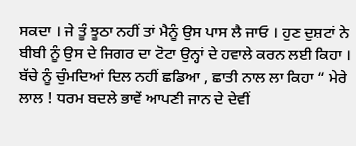ਸਕਦਾ । ਜੇ ਤੂੰ ਝੂਠਾ ਨਹੀਂ ਤਾਂ ਮੈਨੂੰ ਉਸ ਪਾਸ ਲੈ ਜਾਓ । ਹੁਣ ਦੁਸ਼ਟਾਂ ਨੇ ਬੀਬੀ ਨੂੰ ਉਸ ਦੇ ਜਿਗਰ ਦਾ ਟੋਟਾ ਉਨ੍ਹਾਂ ਦੇ ਹਵਾਲੇ ਕਰਨ ਲਈ ਕਿਹਾ । ਬੱਚੇ ਨੂੰ ਚੁੰਮਦਿਆਂ ਦਿਲ ਨਹੀਂ ਛਡਿਆ , ਛਾਤੀ ਨਾਲ ਲਾ ਕਿਹਾ “ ਮੇਰੇ ਲਾਲ ! ਧਰਮ ਬਦਲੇ ਭਾਵੇਂ ਆਪਣੀ ਜਾਨ ਦੇ ਦੇਵੀਂ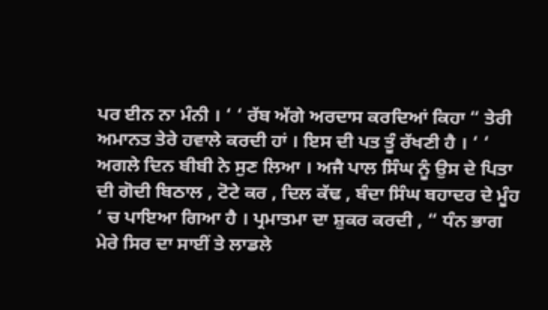ਪਰ ਈਨ ਨਾ ਮੰਨੀ । ‘ ‘ ਰੱਬ ਅੱਗੇ ਅਰਦਾਸ ਕਰਦਿਆਂ ਕਿਹਾ “ ਤੇਰੀ ਅਮਾਨਤ ਤੇਰੇ ਹਵਾਲੇ ਕਰਦੀ ਹਾਂ । ਇਸ ਦੀ ਪਤ ਤੂੰ ਰੱਖਣੀ ਹੈ । ‘ ‘ ਅਗਲੇ ਦਿਨ ਬੀਬੀ ਨੇ ਸੁਣ ਲਿਆ । ਅਜੈ ਪਾਲ ਸਿੰਘ ਨੂੰ ਉਸ ਦੇ ਪਿਤਾ ਦੀ ਗੋਦੀ ਬਿਠਾਲ , ਟੋਟੇ ਕਰ , ਦਿਲ ਕੱਢ , ਬੰਦਾ ਸਿੰਘ ਬਹਾਦਰ ਦੇ ਮੂੰਹ ‘ ਚ ਪਾਇਆ ਗਿਆ ਹੈ । ਪ੍ਰਮਾਤਮਾ ਦਾ ਸ਼ੁਕਰ ਕਰਦੀ , “ ਧੰਨ ਭਾਗ ਮੇਰੇ ਸਿਰ ਦਾ ਸਾਈਂ ਤੇ ਲਾਡਲੇ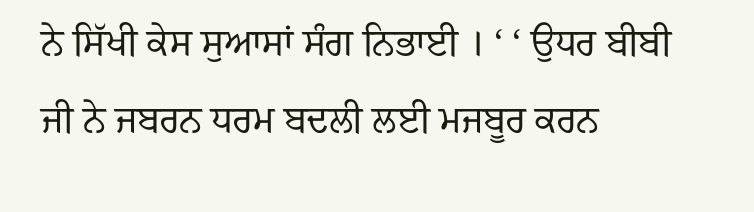ਨੇ ਸਿੱਖੀ ਕੇਸ ਸੁਆਸਾਂ ਸੰਗ ਨਿਭਾਈ । ‘ ‘ ਉਧਰ ਬੀਬੀ ਜੀ ਨੇ ਜਬਰਨ ਧਰਮ ਬਦਲੀ ਲਈ ਮਜਬੂਰ ਕਰਨ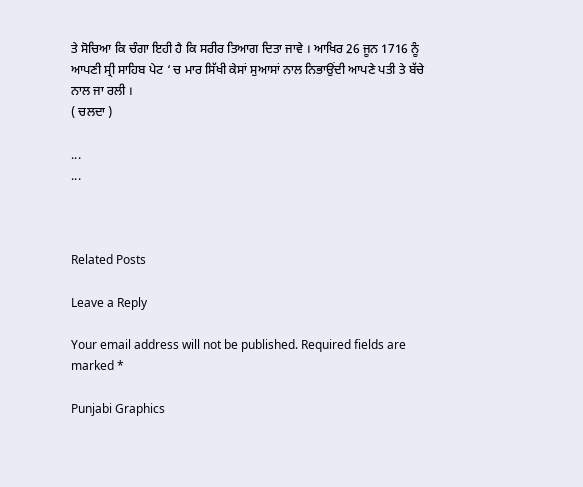ਤੇ ਸੋਚਿਆ ਕਿ ਚੰਗਾ ਇਹੀ ਹੈ ਕਿ ਸਰੀਰ ਤਿਆਗ ਦਿਤਾ ਜਾਵੇ । ਆਖਿਰ 26 ਜੂਨ 1716 ਨੂੰ ਆਪਣੀ ਸ੍ਰੀ ਸਾਹਿਬ ਪੇਟ ‘ ਚ ਮਾਰ ਸਿੱਖੀ ਕੇਸਾਂ ਸੁਆਸਾਂ ਨਾਲ ਨਿਭਾਉਂਦੀ ਆਪਣੇ ਪਤੀ ਤੇ ਬੱਚੇ ਨਾਲ ਜਾ ਰਲੀ ।
( ਚਲਦਾ )

...
...



Related Posts

Leave a Reply

Your email address will not be published. Required fields are marked *

Punjabi Graphics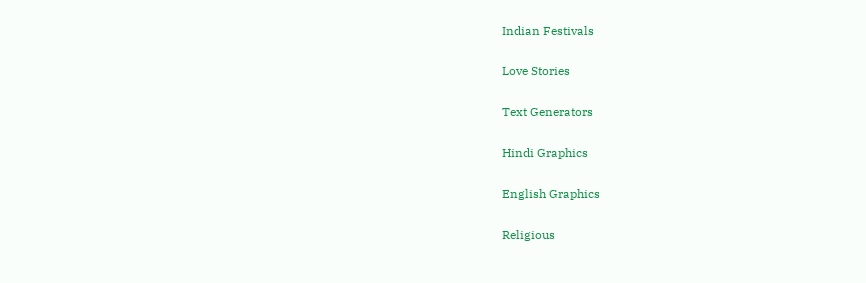Indian Festivals

Love Stories

Text Generators

Hindi Graphics

English Graphics

Religious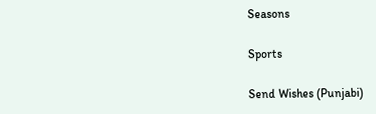Seasons

Sports

Send Wishes (Punjabi)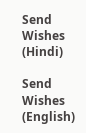Send Wishes (Hindi)

Send Wishes (English)